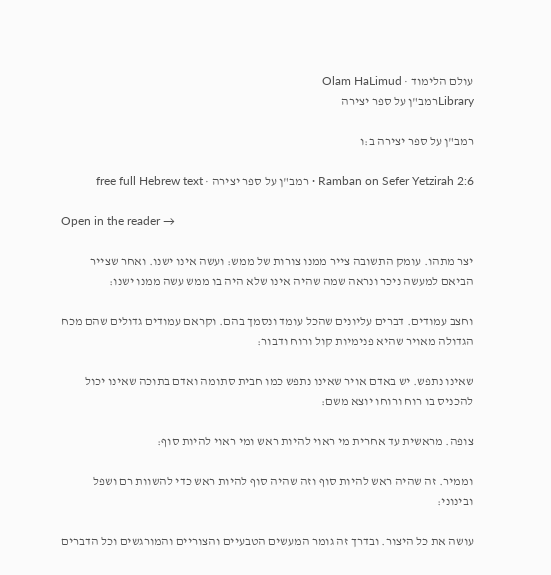עולם הלימוד · Olam HaLimud
Libraryרמב"ן על ספר יצירה

רמב"ן על ספר יצירה ב:ו

Ramban on Sefer Yetzirah 2:6 · רמב"ן על ספר יצירה · free full Hebrew text

Open in the reader →

יצר מתהו. עומק התשובה צייר ממנו צורות של ממש: ועשה אינו ישנו. ואחר שצייר הביאם למעשה ניכר ונראה שמה שהיה אינו שלא היה בו ממש עשה ממנו ישנו:

וחצב עמודים. דברים עליונים שהכל עומד ונסמך בהם. וקראם עמודים גדולים שהם מכח הגדולה מאויר שהיא פנימיות קול ורוח ודבור:

שאינו נתפש. יש באדם אויר שאינו נתפש כמו חבית סתומה ואדם בתוכה שאינו יכול להכניס בו רוח ורוחו יוצא משם:

צופה. מראשית עד אחרית מי ראוי להיות ראש ומי ראוי להיות סוף:

וממיר. זה שהיה ראש להיות סוף וזה שהיה סוף להיות ראש כדי להשוות רם ושפל ובינוני:

עושה את כל היצור. ובדרך זה גומר המעשים הטבעיים והצוריים והמורגשים וכל הדברים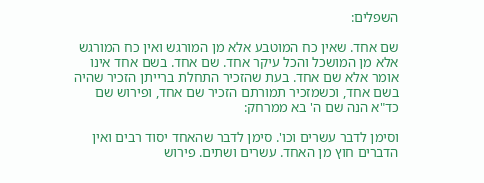השפלים:

שם אחד. שאין כח המוטבע אלא מן המורגש ואין כח המורגש אלא מן המושכל והכל עיקר אחד. שם אחד. בשם אחד אינו אומר אלא שם אחד. בעת שהזכיר התחלת ברייתן הזכיר שהיה בשם אחד, וכשמזכיר תמורתם הזכיר שם אחד, ופירוש שם כד"א הנה שם ה' בא ממרחק:

וסימן לדבר עשרים וכו'. סימן לדבר שהאחד יסוד רבים ואין הדברים חוץ מן האחד. עשרים ושתים. פירוש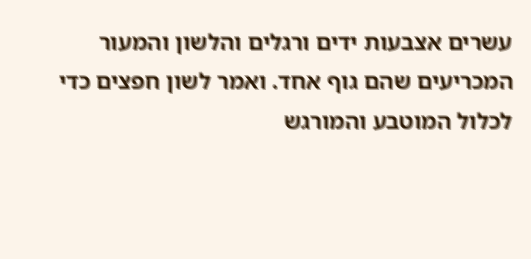עשרים אצבעות ידים ורגלים והלשון והמעור המכריעים שהם גוף אחד. ואמר לשון חפצים כדי לכלול המוטבע והמורגש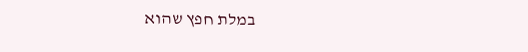במלת חפץ שהוא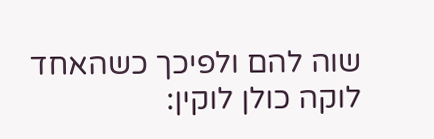שוה להם ולפיכך כשהאחד לוקה כולן לוקין: